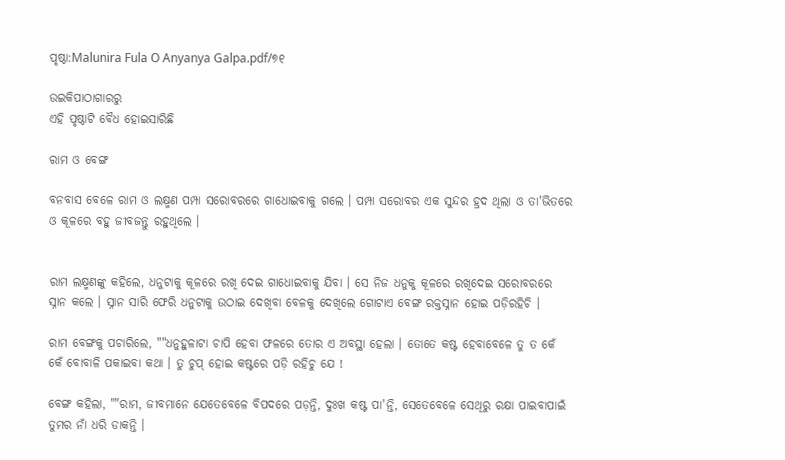ପୃଷ୍ଠା:Malunira Fula O Anyanya Galpa.pdf/୭୧

ଉଇକିପାଠାଗାର‌ରୁ
ଏହି ପୃଷ୍ଠାଟି ବୈଧ ହୋଇସାରିଛି

ରାମ ଓ ବେଙ୍ଗ

ବନବାସ ବେଳେ ରାମ ଓ ଲକ୍ଷ୍ମଣ ପମ୍ପା ସରୋବରରେ ଗାଧୋଇବାକୁ ଗଲେ । ପମ୍ପା ସରୋବର ଏକ ସୁନ୍ଦର ହ୍ରଦ ଥିଲା ଓ ତା'ଭିତରେ ଓ କୂଳରେ ବହୁ ଜୀବଜନ୍ତୁ ରହୁଥିଲେ ।


ରାମ ଲକ୍ଷ୍ମଣଙ୍କୁ କହିଲେ, ଧନୁଟାକୁ କୂଳରେ ରଖି ଦେଇ ଗାଧୋଇବାକୁ ଯିବା । ସେ ନିଜ ଧନୁକୁ କୂଳରେ ରଖିଦେଇ ସରୋବରରେ ସ୍ନାନ କଲେ । ସ୍ନାନ ସାରି ଫେରି ଧନୁଟାକୁ ଉଠାଇ ଦେଖିବା ବେଳକୁ ଦେଖିଲେ ଗୋଟାଏ ବେଙ୍ଗ ରକ୍ତସ୍ନାନ ହୋଇ ପଡ଼ିରହିଚି ।

ରାମ ବେଙ୍ଗକୁ ପଚାରିଲେ, ""ଧନୁହୁଳାଟା ଚାପି ହେବା ଫଳରେ ତୋର ଏ ଅବସ୍ଥା ହେଲା । ତୋତେ କଷ୍ଟ ହେବାବେଳେ ତୁ ତ କେଁ କେଁ ବୋବାଳି ପକାଇବା କଥା । ତୁ ଚୁପ୍ ହୋଇ କଷ୍ଟରେ ପଡ଼ି ରହିଚୁ ଯେ !

ବେଙ୍ଗ କହିଲା, ""ରାମ, ଜୀବମାନେ ଯେତେବେଳେ ବିପଦରେ ପଡ଼ନ୍ତି, ଦୁଃଖ କଷ୍ଟ ପା'ନ୍ତି, ସେତେବେଳେ ସେଥିରୁ ରକ୍ଷା ପାଇବାପାଇଁ ତୁମର ନାଁ ଧରି ଡାକନ୍ତି ।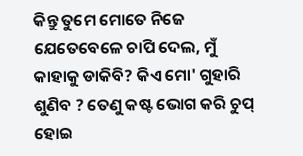କିନ୍ତୁ ତୁମେ ମୋତେ ନିଜେ ଯେତେବେଳେ ଚାପି ଦେଲ, ମୁଁ କାହାକୁ ଡାକିବି? କିଏ ମୋ' ଗୁହାରି ଶୁଣିବ ? ତେଣୁ କଷ୍ଟ ଭୋଗ କରି ଚୁପ୍ ହୋଇ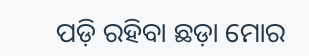ପଡ଼ି ରହିବା ଛଡ଼ା ମୋର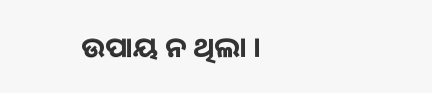ଉପାୟ ନ ଥିଲା ।